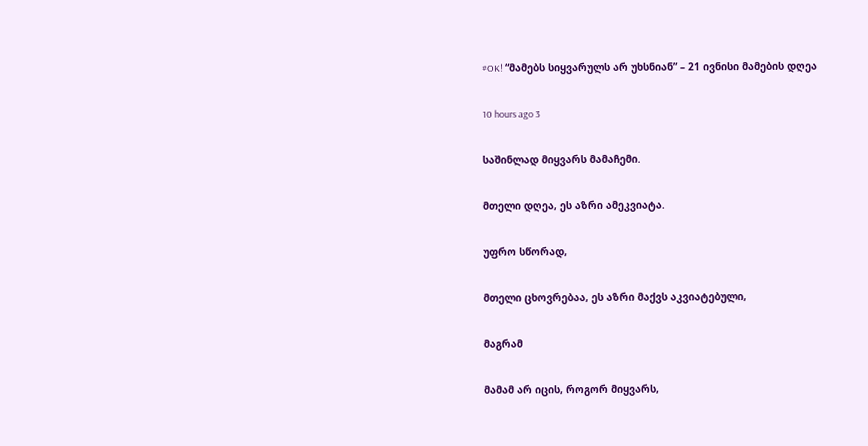#OK! “მამებს სიყვარულს არ უხსნიან” – 21 ივნისი მამების დღეა

10 hours ago 3

საშინლად მიყვარს მამაჩემი.

მთელი დღეა, ეს აზრი ამეკვიატა.

უფრო სწორად,

მთელი ცხოვრებაა, ეს აზრი მაქვს აკვიატებული,

მაგრამ

მამამ არ იცის, როგორ მიყვარს,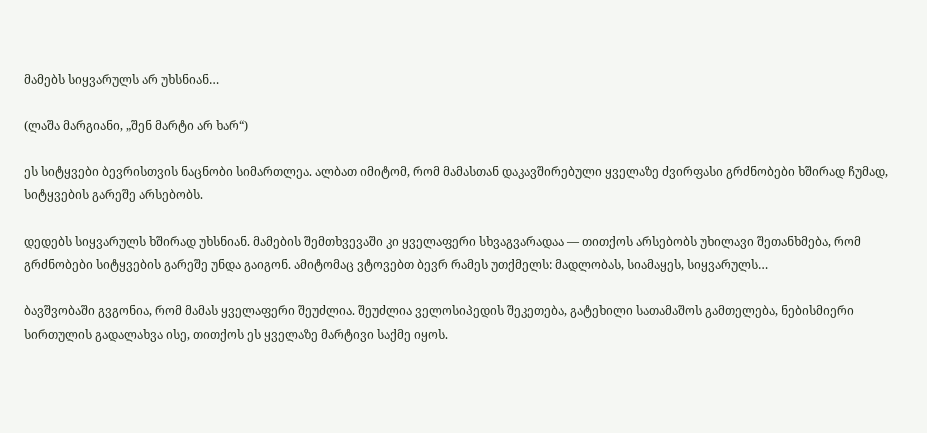მამებს სიყვარულს არ უხსნიან…

(ლაშა მარგიანი, „შენ მარტი არ ხარ“)

ეს სიტყვები ბევრისთვის ნაცნობი სიმართლეა. ალბათ იმიტომ, რომ მამასთან დაკავშირებული ყველაზე ძვირფასი გრძნობები ხშირად ჩუმად, სიტყვების გარეშე არსებობს.

დედებს სიყვარულს ხშირად უხსნიან. მამების შემთხვევაში კი ყველაფერი სხვაგვარადაა — თითქოს არსებობს უხილავი შეთანხმება, რომ გრძნობები სიტყვების გარეშე უნდა გაიგონ. ამიტომაც ვტოვებთ ბევრ რამეს უთქმელს: მადლობას, სიამაყეს, სიყვარულს…

ბავშვობაში გვგონია, რომ მამას ყველაფერი შეუძლია. შეუძლია ველოსიპედის შეკეთება, გატეხილი სათამაშოს გამთელება, ნებისმიერი სირთულის გადალახვა ისე, თითქოს ეს ყველაზე მარტივი საქმე იყოს.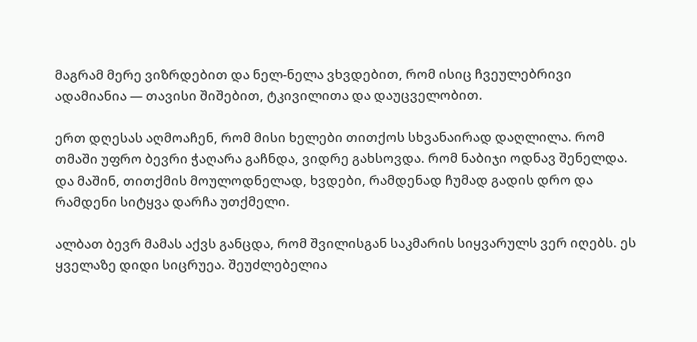მაგრამ მერე ვიზრდებით და ნელ-ნელა ვხვდებით, რომ ისიც ჩვეულებრივი ადამიანია — თავისი შიშებით, ტკივილითა და დაუცველობით.

ერთ დღესას აღმოაჩენ, რომ მისი ხელები თითქოს სხვანაირად დაღლილა. რომ თმაში უფრო ბევრი ჭაღარა გაჩნდა, ვიდრე გახსოვდა. რომ ნაბიჯი ოდნავ შენელდა. და მაშინ, თითქმის მოულოდნელად, ხვდები, რამდენად ჩუმად გადის დრო და რამდენი სიტყვა დარჩა უთქმელი.

ალბათ ბევრ მამას აქვს განცდა, რომ შვილისგან საკმარის სიყვარულს ვერ იღებს. ეს ყველაზე დიდი სიცრუეა. შეუძლებელია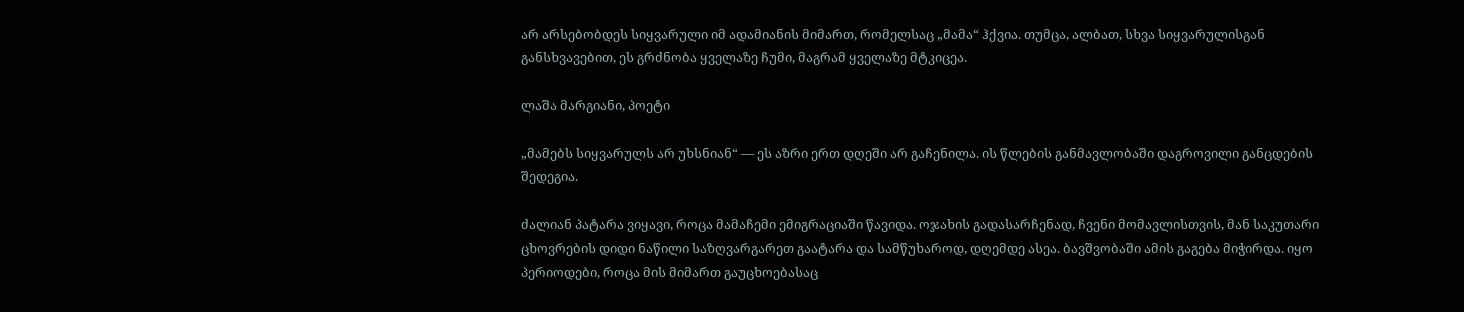არ არსებობდეს სიყვარული იმ ადამიანის მიმართ, რომელსაც „მამა“ ჰქვია. თუმცა, ალბათ, სხვა სიყვარულისგან განსხვავებით, ეს გრძნობა ყველაზე ჩუმი, მაგრამ ყველაზე მტკიცეა.

ლაშა მარგიანი, პოეტი

„მამებს სიყვარულს არ უხსნიან“ — ეს აზრი ერთ დღეში არ გაჩენილა. ის წლების განმავლობაში დაგროვილი განცდების შედეგია.

ძალიან პატარა ვიყავი, როცა მამაჩემი ემიგრაციაში წავიდა. ოჯახის გადასარჩენად, ჩვენი მომავლისთვის, მან საკუთარი ცხოვრების დიდი ნაწილი საზღვარგარეთ გაატარა და სამწუხაროდ, დღემდე ასეა. ბავშვობაში ამის გაგება მიჭირდა. იყო პერიოდები, როცა მის მიმართ გაუცხოებასაც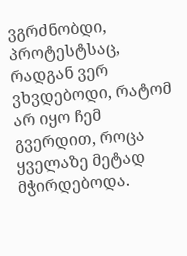ვგრძნობდი, პროტესტსაც, რადგან ვერ ვხვდებოდი, რატომ არ იყო ჩემ გვერდით, როცა ყველაზე მეტად მჭირდებოდა.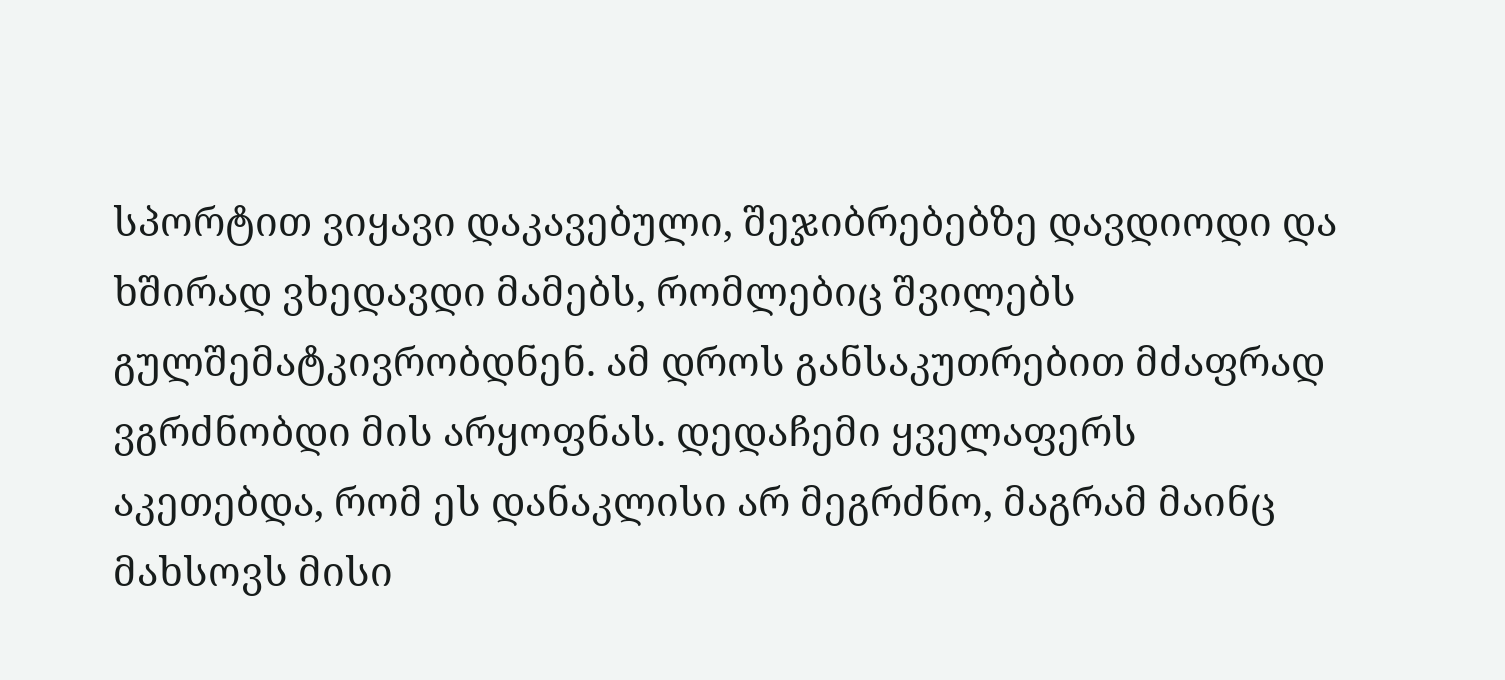სპორტით ვიყავი დაკავებული, შეჯიბრებებზე დავდიოდი და ხშირად ვხედავდი მამებს, რომლებიც შვილებს გულშემატკივრობდნენ. ამ დროს განსაკუთრებით მძაფრად ვგრძნობდი მის არყოფნას. დედაჩემი ყველაფერს აკეთებდა, რომ ეს დანაკლისი არ მეგრძნო, მაგრამ მაინც მახსოვს მისი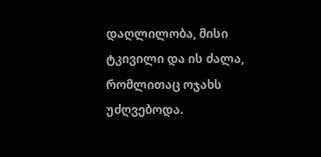დაღლილობა, მისი ტკივილი და ის ძალა, რომლითაც ოჯახს უძღვებოდა.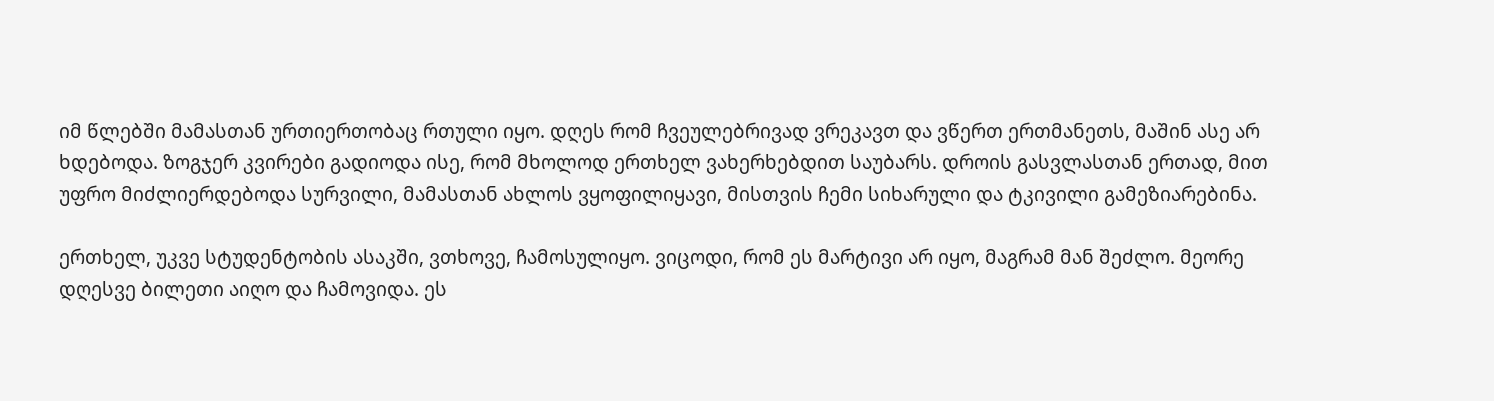იმ წლებში მამასთან ურთიერთობაც რთული იყო. დღეს რომ ჩვეულებრივად ვრეკავთ და ვწერთ ერთმანეთს, მაშინ ასე არ ხდებოდა. ზოგჯერ კვირები გადიოდა ისე, რომ მხოლოდ ერთხელ ვახერხებდით საუბარს. დროის გასვლასთან ერთად, მით უფრო მიძლიერდებოდა სურვილი, მამასთან ახლოს ვყოფილიყავი, მისთვის ჩემი სიხარული და ტკივილი გამეზიარებინა.

ერთხელ, უკვე სტუდენტობის ასაკში, ვთხოვე, ჩამოსულიყო. ვიცოდი, რომ ეს მარტივი არ იყო, მაგრამ მან შეძლო. მეორე დღესვე ბილეთი აიღო და ჩამოვიდა. ეს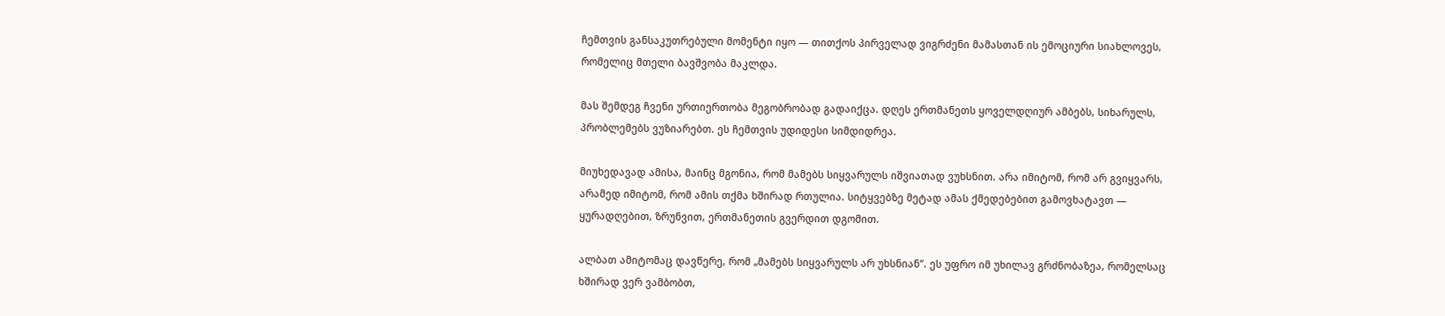ჩემთვის განსაკუთრებული მომენტი იყო — თითქოს პირველად ვიგრძენი მამასთან ის ემოციური სიახლოვეს, რომელიც მთელი ბავშვობა მაკლდა.

მას შემდეგ ჩვენი ურთიერთობა მეგობრობად გადაიქცა. დღეს ერთმანეთს ყოველდღიურ ამბებს, სიხარულს, პრობლემებს ვუზიარებთ. ეს ჩემთვის უდიდესი სიმდიდრეა.

მიუხედავად ამისა, მაინც მგონია, რომ მამებს სიყვარულს იშვიათად ვუხსნით. არა იმიტომ, რომ არ გვიყვარს, არამედ იმიტომ, რომ ამის თქმა ხშირად რთულია. სიტყვებზე მეტად ამას ქმედებებით გამოვხატავთ — ყურადღებით, ზრუნვით, ერთმანეთის გვერდით დგომით.

ალბათ ამიტომაც დავწერე, რომ „მამებს სიყვარულს არ უხსნიან“. ეს უფრო იმ უხილავ გრძნობაზეა, რომელსაც ხშირად ვერ ვამბობთ,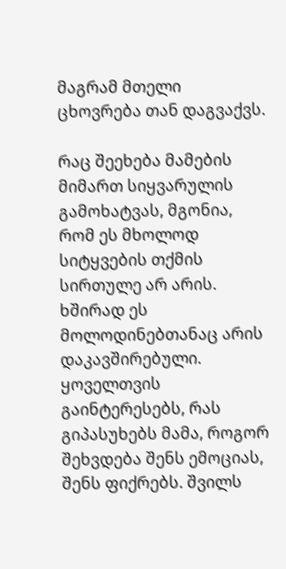მაგრამ მთელი ცხოვრება თან დაგვაქვს.

რაც შეეხება მამების მიმართ სიყვარულის გამოხატვას, მგონია, რომ ეს მხოლოდ სიტყვების თქმის სირთულე არ არის. ხშირად ეს მოლოდინებთანაც არის დაკავშირებული. ყოველთვის გაინტერესებს, რას გიპასუხებს მამა, როგორ შეხვდება შენს ემოციას, შენს ფიქრებს. შვილს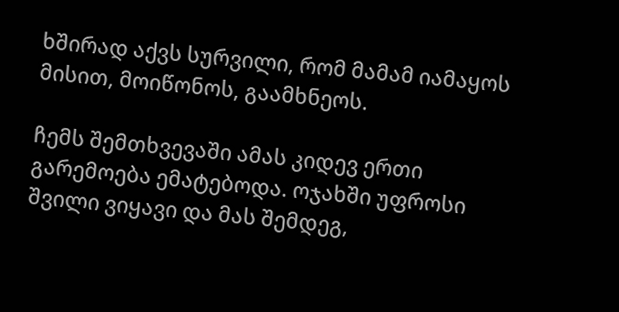ხშირად აქვს სურვილი, რომ მამამ იამაყოს მისით, მოიწონოს, გაამხნეოს.

ჩემს შემთხვევაში ამას კიდევ ერთი გარემოება ემატებოდა. ოჯახში უფროსი შვილი ვიყავი და მას შემდეგ,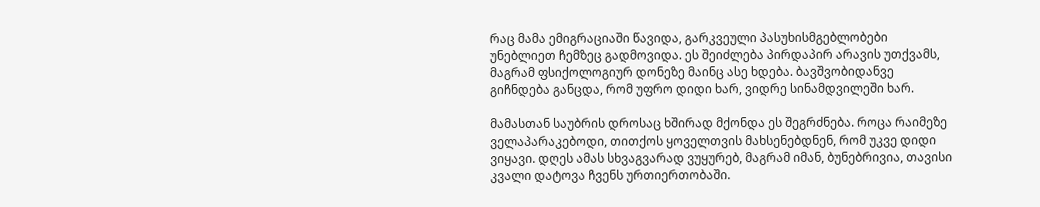რაც მამა ემიგრაციაში წავიდა, გარკვეული პასუხისმგებლობები უნებლიეთ ჩემზეც გადმოვიდა. ეს შეიძლება პირდაპირ არავის უთქვამს, მაგრამ ფსიქოლოგიურ დონეზე მაინც ასე ხდება. ბავშვობიდანვე გიჩნდება განცდა, რომ უფრო დიდი ხარ, ვიდრე სინამდვილეში ხარ.

მამასთან საუბრის დროსაც ხშირად მქონდა ეს შეგრძნება. როცა რაიმეზე ველაპარაკებოდი, თითქოს ყოველთვის მახსენებდნენ, რომ უკვე დიდი ვიყავი. დღეს ამას სხვაგვარად ვუყურებ, მაგრამ იმან, ბუნებრივია, თავისი კვალი დატოვა ჩვენს ურთიერთობაში.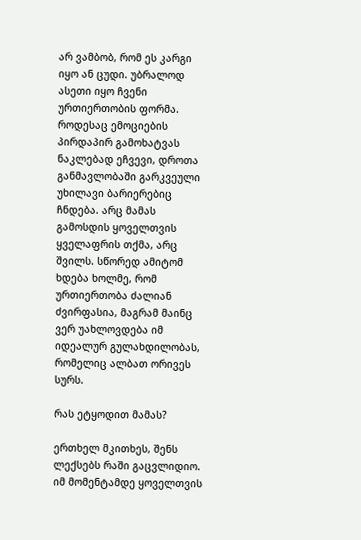არ ვამბობ, რომ ეს კარგი იყო ან ცუდი. უბრალოდ ასეთი იყო ჩვენი ურთიერთობის ფორმა. როდესაც ემოციების პირდაპირ გამოხატვას ნაკლებად ეჩვევი, დროთა განმავლობაში გარკვეული უხილავი ბარიერებიც ჩნდება. არც მამას გამოსდის ყოველთვის ყველაფრის თქმა, არც შვილს. სწორედ ამიტომ ხდება ხოლმე, რომ ურთიერთობა ძალიან ძვირფასია, მაგრამ მაინც ვერ უახლოვდება იმ იდეალურ გულახდილობას, რომელიც ალბათ ორივეს სურს.

რას ეტყოდით მამას?

ერთხელ მკითხეს, შენს ლექსებს რაში გაცვლიდიო. იმ მომენტამდე ყოველთვის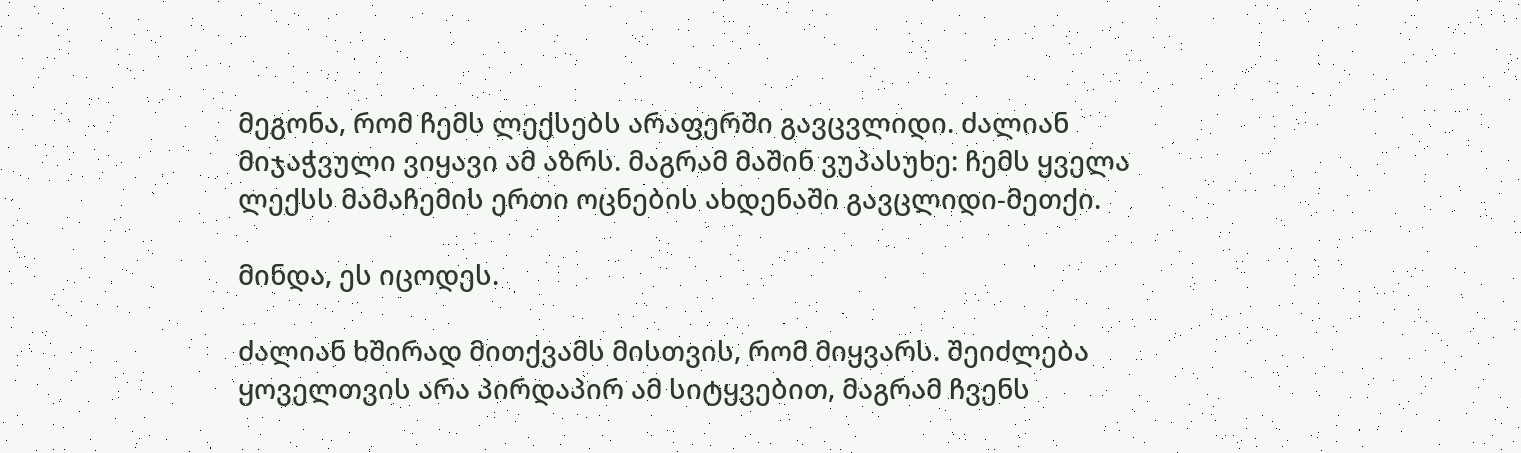მეგონა, რომ ჩემს ლექსებს არაფერში გავცვლიდი. ძალიან მიჯაჭვული ვიყავი ამ აზრს. მაგრამ მაშინ ვუპასუხე: ჩემს ყველა ლექსს მამაჩემის ერთი ოცნების ახდენაში გავცლიდი-მეთქი.

მინდა, ეს იცოდეს.

ძალიან ხშირად მითქვამს მისთვის, რომ მიყვარს. შეიძლება ყოველთვის არა პირდაპირ ამ სიტყვებით, მაგრამ ჩვენს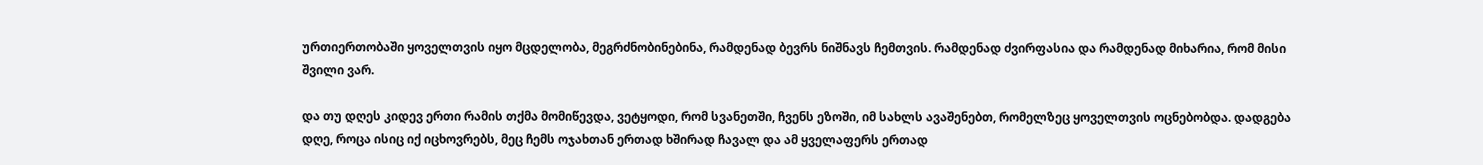ურთიერთობაში ყოველთვის იყო მცდელობა, მეგრძნობინებინა, რამდენად ბევრს ნიშნავს ჩემთვის. რამდენად ძვირფასია და რამდენად მიხარია, რომ მისი შვილი ვარ.

და თუ დღეს კიდევ ერთი რამის თქმა მომიწევდა, ვეტყოდი, რომ სვანეთში, ჩვენს ეზოში, იმ სახლს ავაშენებთ, რომელზეც ყოველთვის ოცნებობდა. დადგება დღე, როცა ისიც იქ იცხოვრებს, მეც ჩემს ოჯახთან ერთად ხშირად ჩავალ და ამ ყველაფერს ერთად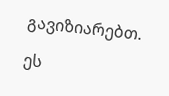გავიზიარებთ.

ეს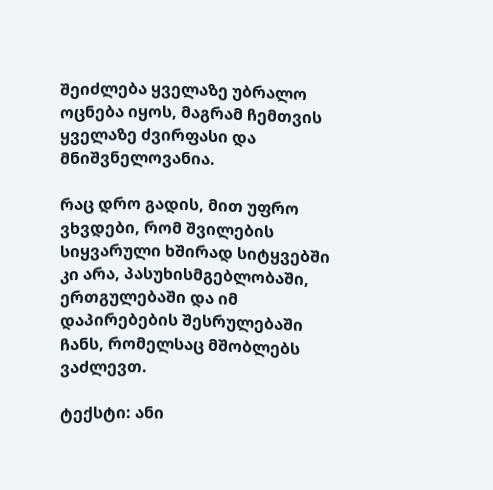შეიძლება ყველაზე უბრალო ოცნება იყოს, მაგრამ ჩემთვის ყველაზე ძვირფასი და მნიშვნელოვანია.

რაც დრო გადის, მით უფრო ვხვდები, რომ შვილების სიყვარული ხშირად სიტყვებში კი არა, პასუხისმგებლობაში, ერთგულებაში და იმ დაპირებების შესრულებაში ჩანს, რომელსაც მშობლებს ვაძლევთ.

ტექსტი: ანი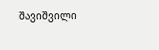შავიშვილი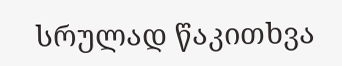სრულად წაკითხვა